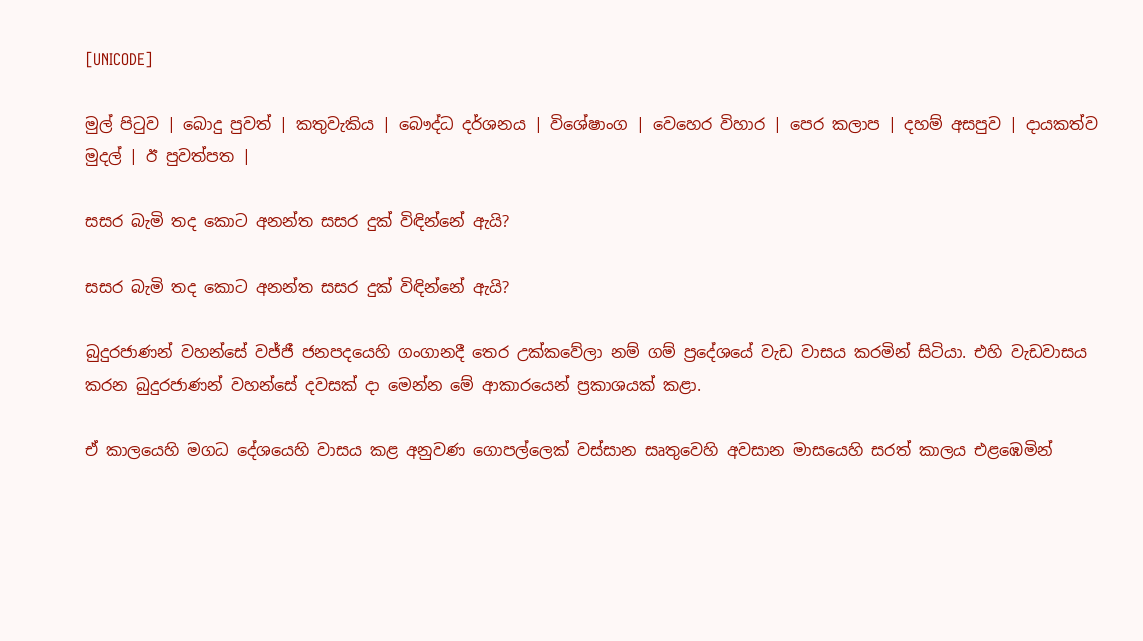[UNICODE]

මුල් පිටුව | බොදු පුවත් | කතුවැකිය | බෞද්ධ දර්ශනය | විශේෂාංග | වෙහෙර විහාර | පෙර කලාප | දහම් අසපුව | දායකත්ව මුදල් | ඊ පුවත්පත |

සසර බැමි තද කොට අනන්ත සසර දුක් විඳින්නේ ඇයි?

සසර බැමි තද කොට අනන්ත සසර දුක් විඳින්නේ ඇයි?

බුදුරජාණන් වහන්සේ වජ්ජී ජනපදයෙහි ගංගානදී තෙර උක්කවේලා නම් ගම් ප්‍රදේශයේ වැඩ වාසය කරමින් සිටියා. එහි වැඩවාසය කරන බුදුරජාණන් වහන්සේ දවසක් දා මෙන්න මේ ආකාරයෙන් ප්‍රකාශයක් කළා.

ඒ කාලයෙහි මගධ දේශයෙහි වාසය කළ අනුවණ ගොපල්ලෙක් වස්සාන සෘතුවෙහි අවසාන මාසයෙහි සරත් කාලය එළඹෙමින්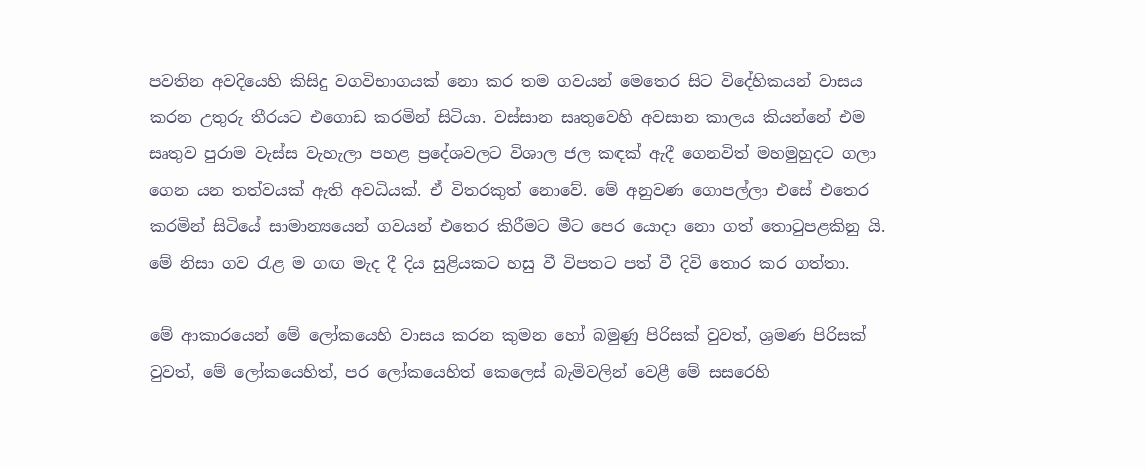පවතින අවදියෙහි කිසිදු වගවිභාගයක් නො කර තම ගවයන් මෙතෙර සිට විදේහිකයන් වාසය කරන උතුරු තීරයට එගොඩ කරමින් සිටියා. වස්සාන සෘතුවෙහි අවසාන කාලය කියන්නේ එම සෘතුව පුරාම වැස්ස වැහැලා පහළ ප්‍රදේශවලට විශාල ජල කඳක් ඇදී ගෙනවිත් මහමුහුදට ගලා ගෙන යන තත්වයක් ඇති අවධියක්. ඒ විතරකුත් නොවේ. මේ අනුවණ ගොපල්ලා එසේ එතෙර කරමින් සිටියේ සාමාන්‍යයෙන් ගවයන් එතෙර කිරීමට මීට පෙර යොදා නො ගත් තොටුපළකිනු යි. මේ නිසා ගව රැළ ම ගඟ මැද දී දිය සුළියකට හසු වී විපතට පත් වී දිවි තොර කර ගත්තා.

මේ ආකාරයෙන් මේ ලෝකයෙහි වාසය කරන කුමන හෝ බමුණු පිරිසක් වුවත්, ශ්‍රමණ පිරිසක් වුවත්, මේ ලෝකයෙහිත්, පර ලෝකයෙහිත් කෙලෙස් බැමිවලින් වෙළී මේ සසරෙහි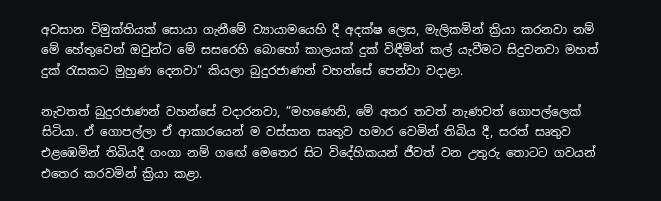අවසාන විමුක්තියක් සොයා ගැනීමේ ව්‍යායාමයෙහි දී අදක්ෂ ලෙස, මැලිකමින් ක්‍රියා කරනවා නම් මේ හේතුවෙන් ඔවුන්ට මේ සසරෙහි බොහෝ කාලයක් දුක් විඳීමින් කල් යැවීමට සිදුවනවා මහත් දුක් රැසකට මුහුණ දෙනවා” කියලා බුදුරජාණන් වහන්සේ පෙන්වා වදාළා.

නැවතත් බුදුරජාණන් වහන්සේ වදාරනවා, ”මහණෙනි, මේ අතර තවත් නැණවත් ගොපල්ලෙක් සිටියා. ඒ ගොපල්ලා ඒ ආකාරයෙන් ම වස්සාන සෘතුව හමාර වෙමින් තිබිය දී, සරත් සෘතුව එළඹෙමින් තිබියදී ගංගා නම් ගඟේ මෙතෙර සිට විදේහිකයන් ජීවත් වන උතුරු තොටට ගවයන් එතෙර කරවමින් ක්‍රියා කළා.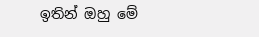ඉතින් ඔහු මේ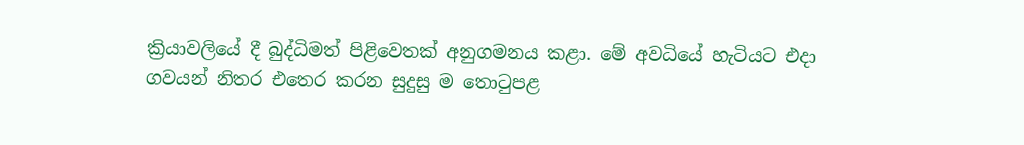ක්‍රියාවලියේ දී බුද්ධිමත් පිළිවෙතක් අනුගමනය කළා. මේ අවධියේ හැටියට එදා ගවයන් නිතර එතෙර කරන සුදුසු ම තොටුපළ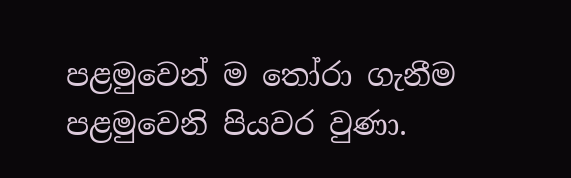පළමුවෙන් ම තෝරා ගැනීම පළමුවෙනි පියවර වුණා.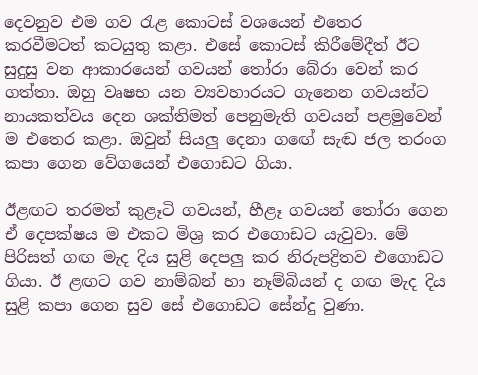දෙවනුව එම ගව රැළ කොටස් වශයෙන් එතෙර කරවීමටත් කටයුතු කළා. එසේ කොටස් කිරීමේදීත් ඊට සුදුසු වන ආකාරයෙන් ගවයන් තෝරා බේරා වෙන් කර ගත්තා. ඔහු වෘෂභ යන ව්‍යවහාරයට ගැනෙන ගවයන්ට නායකත්වය දෙන ශක්තිමත් පෙනුමැති ගවයන් පළමුවෙන් ම එතෙර කළා. ඔවුන් සියලු දෙනා ගඟේ සැඬ ජල තරංග කපා ගෙන වේගයෙන් එගොඩට ගියා.

ඊළඟට තරමත් කුළෑටි ගවයන්, හීළෑ ගවයන් තෝරා ගෙන ඒ දෙපක්ෂය ම එකට මිශ්‍ර කර එගොඩට යැවුවා. මේ පිරිසත් ගඟ මැද දිය සුළි දෙපලු කර නිරුපද්‍රිතව එගොඩට ගියා. ඊ ළඟට ගව නාම්බන් හා නෑම්බියන් ද ගඟ මැද දිය සුළි කපා ගෙන සුව සේ එගොඩට සේන්දු වුණා.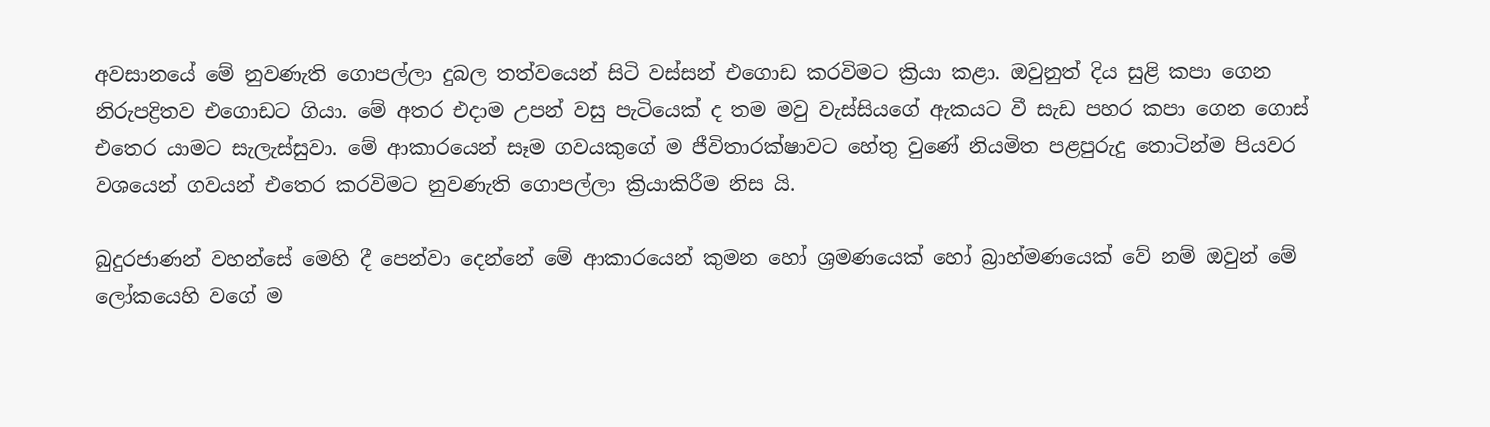අවසානයේ මේ නුවණැති ගොපල්ලා දුබල තත්වයෙන් සිටි වස්සන් එගොඩ කරවිමට ක්‍රියා කළා. ඔවුනුත් දිය සුළි කපා ගෙන නිරුපද්‍රිතව එගොඩට ගියා. මේ අතර එදාම උපන් වසු පැටියෙක් ද තම මවු වැස්සියගේ ඇකයට වී සැඩ පහර කපා ගෙන ගොස් එතෙර යාමට සැලැස්සුවා. මේ ආකාරයෙන් සෑම ගවයකුගේ ම ජීවිතාරක්ෂාවට හේතු වුණේ නියමිත පළපුරුදු තොටින්ම පියවර වශයෙන් ගවයන් එතෙර කරවිමට නුවණැති ගොපල්ලා ක්‍රියාකිරීම නිස යි.

බුදුරජාණන් වහන්සේ මෙහි දී පෙන්වා දෙන්නේ මේ ආකාරයෙන් කුමන හෝ ශ්‍රමණයෙක් හෝ බ්‍රාහ්මණයෙක් වේ නම් ඔවුන් මේ ලෝකයෙහි වගේ ම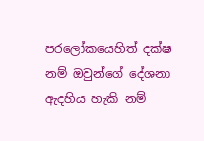පරලෝකයෙහිත් දක්ෂ නම් ඔවුන්ගේ දේශනා ඇදහිය හැකි නම්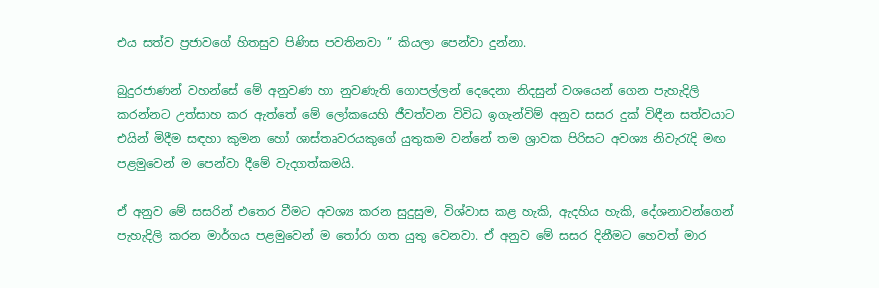එය සත්ව ප්‍රජාවගේ හිතසුව පිණිස පවතිනවා ” කියලා පෙන්වා දුන්නා.

බුදුරජාණන් වහන්සේ මේ අනුවණ හා නුවණැති ගොපල්ලන් දෙදෙනා නිදසුන් වශයෙන් ගෙන පැහැදිලි කරන්නට උත්සාහ කර ඇත්තේ මේ ලෝකයෙහි ජීවත්වන විවිධ ඉගැන්විම් අනුව සසර දුක් විඳීන සත්වයාට එයින් මිදීම සඳහා කුමන හෝ ශාස්තෘවරයකුගේ යුතුකම වන්නේ තම ශ්‍රාවක පිරිසට අවශ්‍ය නිවැරැදි මඟ පළමුවෙන් ම පෙන්වා දීමේ වැදගත්කමයි.

ඒ අනුව මේ සසරින් එතෙර වීමට අවශ්‍ය කරන සුදුසුම, විශ්වාස කළ හැකි, ඇදහිය හැකි, දේශනාවන්ගෙන් පැහැදිලි කරන මාර්ගය පළමුවෙන් ම තෝරා ගත යුතු වෙනවා. ඒ අනුව මේ සසර දිනීමට හෙවත් මාර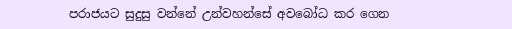පරාජයට සුදුසු වන්නේ උන්වහන්සේ අවබෝධ කර ගෙන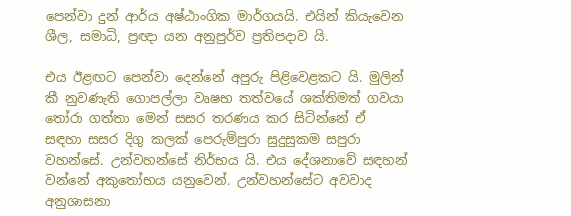පෙන්වා දුන් ආර්ය අෂ්ඨාංගික මාර්ගයයි. එයින් කියැවෙන ශීල, සමාධි, ප්‍රඥා යන අනුපුර්ව ප්‍රතිපදාව යි.

එය ඊළඟට පෙන්වා දෙන්නේ අපුරු පිළිවෙළකට යි. මුලින් කී නුවණැති ගොපල්ලා වෘෂභ තත්වයේ ශක්තිමත් ගවයා තෝරා ගත්තා මෙන් සසර තරණය කර සිටින්නේ ඒ සඳහා සසර දිගු කලක් පෙරුම්පුරා සුදුසුකම සපුරා වහන්සේ. උන්වහන්සේ නිර්භය යි. එය දේශනාවේ සඳහන් වන්නේ අකුතෝභය යනුවෙන්. උන්වහන්සේට අවවාද අනුශාසනා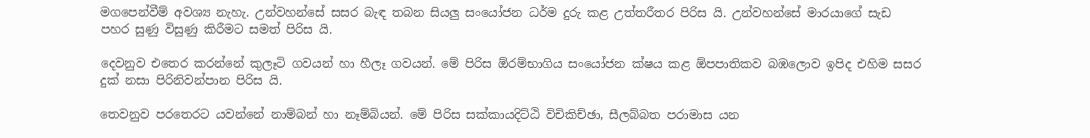මගපෙන්වීම් අවශ්‍ය නැහැ. උන්වහන්සේ සසර බැඳ තබන සියලු සංයෝජන ධර්ම දුරු කළ උත්තරීතර පිරිස යි. උන්වහන්සේ මාරයාගේ සැඩ පහර සුණු විසුණු කිරීමට සමත් පිරිස යි.

දෙවනුව එතෙර කරන්නේ කුලෑටි ගවයන් හා හීලෑ ගවයන්. මේ පිරිස ඕරම්භාගිය සංයෝජන ක්ෂය කළ ඕපපාතිකව බඹලොව ඉපිද එහිම සසර දුක් නසා පිරිනිවන්පාන පිරිස යි.

තෙවනුව පරතෙරට යවන්නේ නාම්බන් හා නෑම්බියන්. මේ පිරිස සක්කායදිට්ඨි විචිකිච්ඡා, සීලබ්බත පරාමාස යන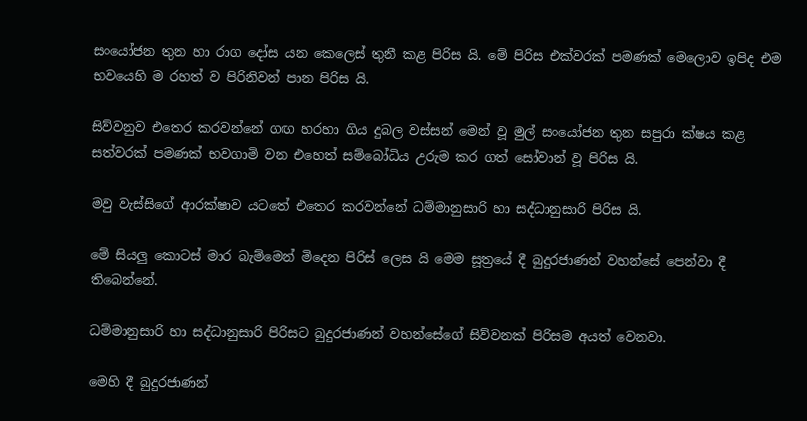සංයෝජන තුන හා රාග දෝස යන කෙලෙස් තුනී කළ පිරිස යි. මේ පිරිස එක්වරක් පමණක් මෙලොව ඉපිද එම භවයෙහි ම රහත් ව පිරිනිවන් පාන පිරිස යි.

සිව්වනුව එතෙර කරවන්නේ ගඟ හරහා ගිය දුබල වස්සන් මෙන් වූ මුල් සංයෝජන තුන සපුරා ක්ෂය කළ සත්වරක් පමණක් භවගාමි වන එහෙත් සම්බෝධිය උරුම කර ගත් සෝවාන් වූ පිරිස යි.

මවු වැස්සිගේ ආරක්ෂාව යටතේ එතෙර කරවන්නේ ධම්මානුසාරි හා සද්ධානුසාරි පිරිස යි.

මේ සියලු කොටස් මාර බැම්මෙන් මිදෙන පිරිස් ලෙස යි මෙම සූත්‍රයේ දී බුදුරජාණන් වහන්සේ පෙන්වා දී තිබෙන්නේ.

ධම්මානුසාරි හා සද්ධානුසාරි පිරිසට බුදුරජාණන් වහන්සේගේ සිව්වනක් පිරිසම අයත් වෙනවා.

මෙහි දී බුදුරජාණන්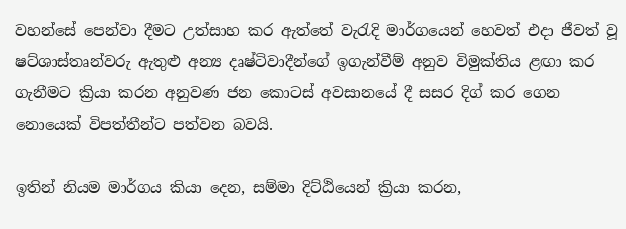වහන්සේ පෙන්වා දීමට උත්සාහ කර ඇත්තේ වැරැදි මාර්ගයෙන් හෙවත් එදා ජීවත් වූ ෂට්ශාස්තෘන්වරු ඇතුළු අන්‍ය දෘෂ්ටිවාදීන්ගේ ඉගැන්වීම් අනුව විමුක්තිය ළඟා කර ගැනීමට ක්‍රියා කරන අනුවණ ජන කොටස් අවසානයේ දී සසර දිග් කර ගෙන නොයෙක් විපත්තීන්ට පත්වන බවයි.

ඉතින් නියම මාර්ගය කියා දෙන, සම්මා දිට්ඨියෙන් ක්‍රියා කරන,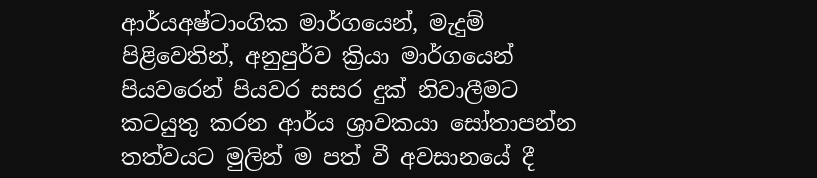ආර්යඅෂ්ටාංගික මාර්ගයෙන්, මැදුම් පිළිවෙතින්, අනුපුර්ව ක්‍රියා මාර්ගයෙන් පියවරෙන් පියවර සසර දුක් නිවාලීමට කටයුතු කරන ආර්ය ශ්‍රාවකයා සෝතාපන්න තත්වයට මුලින් ම පත් වී අවසානයේ දී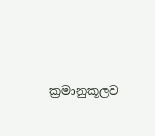ක්‍රමානුකූලව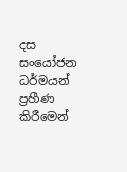දස සංයෝජන ධර්මයන් ප්‍රහීණ කිරීමෙන්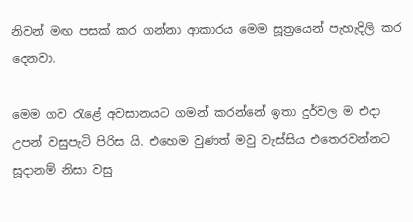නිවන් මඟ පසක් කර ගන්නා ආකාරය මෙම සූත්‍රයෙන් පැහැදිලි කර දෙනවා.

මෙම ගව රැළේ අවසානයට ගමන් කරන්නේ ඉතා දුර්වල ම එදා උපන් වසුපැටි පිරිස යි. එහෙම වුණත් මවු වැස්සිය එතෙරවන්නට සූදානම් නිසා වසු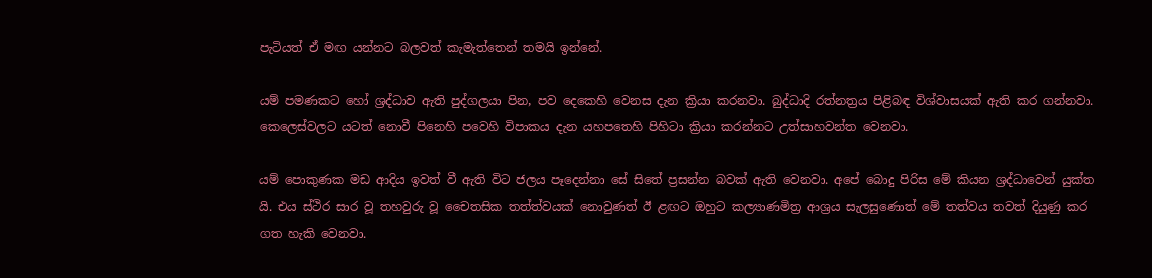පැටියත් ඒ මඟ යන්නට බලවත් කැමැත්තෙන් තමයි ඉන්නේ.

යම් පමණකට හෝ ශ්‍රද්ධාව ඇති පුද්ගලයා පින, පව දෙකෙහි වෙනස දැන ක්‍රියා කරනවා. බුද්ධාදි රත්නත්‍රය පිළිබඳ විශ්වාසයක් ඇති කර ගන්නවා. කෙලෙස්වලට යටත් නොවී පිනෙහි පවෙහි විපාකය දැන යහපතෙහි පිහිටා ක්‍රියා කරන්නට උත්සාහවන්ත වෙනවා.

යම් පොකුණක මඩ ආදිය ඉවත් වී ඇති විට ජලය පෑදෙන්නා සේ සිතේ ප්‍රසන්න බවක් ඇති වෙනවා. අපේ බොදු පිරිස මේ කියන ශ්‍රද්ධාවෙන් යුක්ත යි. එය ස්ථිර සාර වූ තහවුරු වූ චෛතසික තත්ත්වයක් නොවුණත් ඊ ළඟට ඔහුට කල්‍යාණමිත්‍ර ආශ්‍රය සැලසුණොත් මේ තත්වය තවත් දියුණු කර ගත හැකි වෙනවා.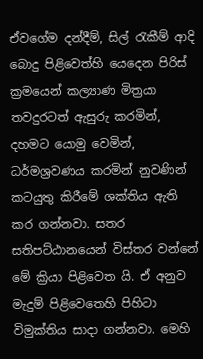ඒවගේම දන්දීම්, සිල් රැකීම් ආදි බොදු පිළිවෙත්හි යෙදෙන පිරිස් ක්‍රමයෙන් කල්‍යාණ මිත්‍රයා තවදුරටත් ඇසුරු කරමින්, දහමට යොමු වෙමින්, ධර්මශ්‍රවණය කරමින් නුවණින් කටයුතු කිරීමේ ශක්තිය ඇති කර ගන්නවා. සතර සතිපට්ඨානයෙන් විස්තර වන්නේ මේ ක්‍රියා පිළිවෙත යි. ඒ අනුව මැදුම් පිළිවෙතෙහි පිහිටා විමුක්තිය සාදා ගන්නවා. මෙහි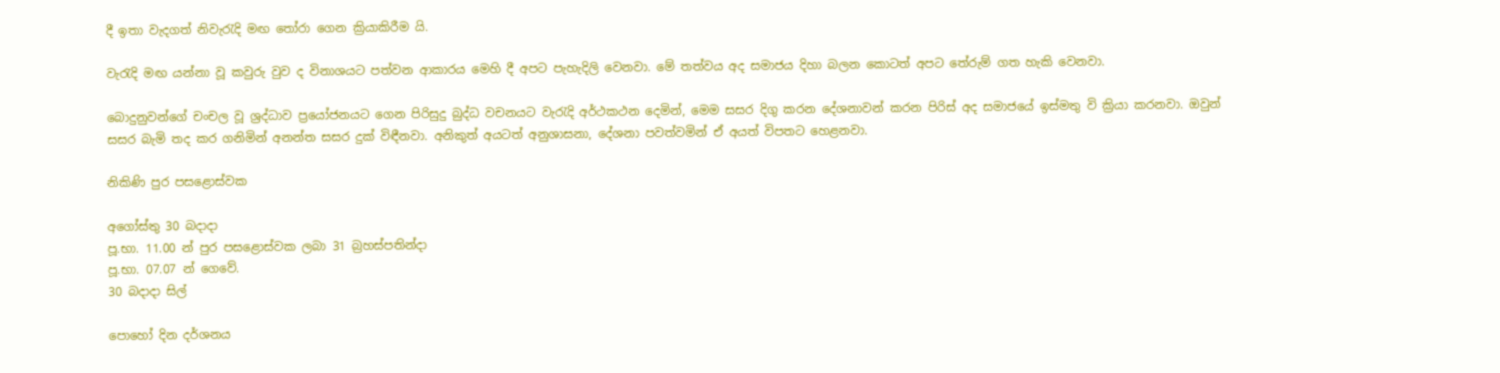දී ඉතා වැදගත් නිවැරැදි මඟ තෝරා ගෙන ක්‍රියාකිරීම යි.

වැරැදි මඟ යන්නා වූ කවුරු වුව ද විනාශයට පත්වන ආකාරය මෙහි දී අපට පැහැදිලි වෙනවා. මේ තත්වය අද සමාජය දිහා බලන කොටත් අපට තේරුම් ගත හැකි වෙනවා.

බොදුනුවන්ගේ චංචල වූ ශ්‍රද්ධාව ප්‍රයෝජනයට ගෙන පිරිසුදු බුද්ධ වචනයට වැරැදි අර්ථකථන දෙමින්, මෙම සසර දිගු කරන දේශනාවන් කරන පිරිස් අද සමාජයේ ඉස්මතු වි ක්‍රියා කරනවා. ඔවුන් සසර බැමි තද කර ගනිමින් අනන්ත සසර දුක් විඳීනවා. අනිකුත් අයටත් අනුශාසනා, දේශනා පවත්වමින් ඒ අයත් විපතට හෙළනවා.

නිකිණි පුර පසළොස්වක

අගෝස්තු 30 බදාදා
පූ.භා. 11.00 න් පුර පසළොස්වක ලබා 31 බ්‍රහස්පතින්දා
පූ.භා. 07.07 න් ගෙවේ.
30 බදාදා සිල්

පොහෝ දින දර්ශනය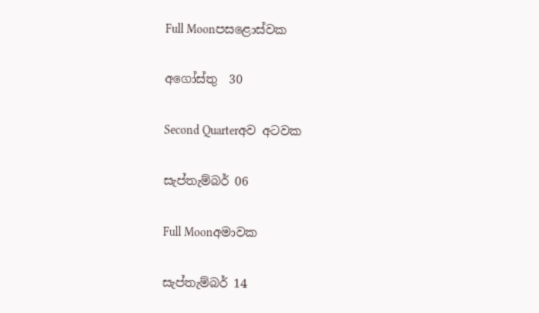Full Moonපසළොස්වක

අගෝස්තු  30

Second Quarterඅව අටවක

සැප්තැම්බර් 06

Full Moonඅමාවක

සැප්තැම්බර් 14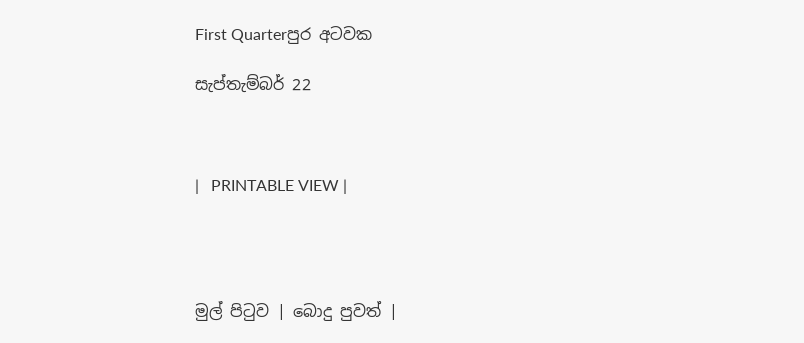First Quarterපුර අටවක

සැප්තැම්බර් 22



|   PRINTABLE VIEW |




මුල් පිටුව | බොදු පුවත් |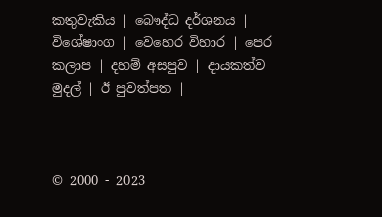කතුවැකිය | බෞද්ධ දර්ශනය | විශේෂාංග | වෙහෙර විහාර | පෙර කලාප | දහම් අසපුව | දායකත්ව මුදල් | ඊ පුවත්පත |



© 2000 - 2023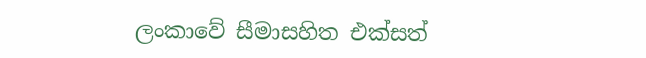ලංකාවේ සීමාසහිත එක්සත්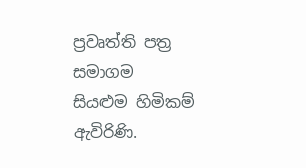ප්‍රවෘත්ති පත්‍ර සමාගම
සියළුම හිමිකම් ඇවිරිණි.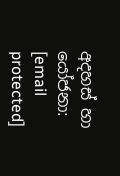අදහස් හා යෝජනා: [email protected]